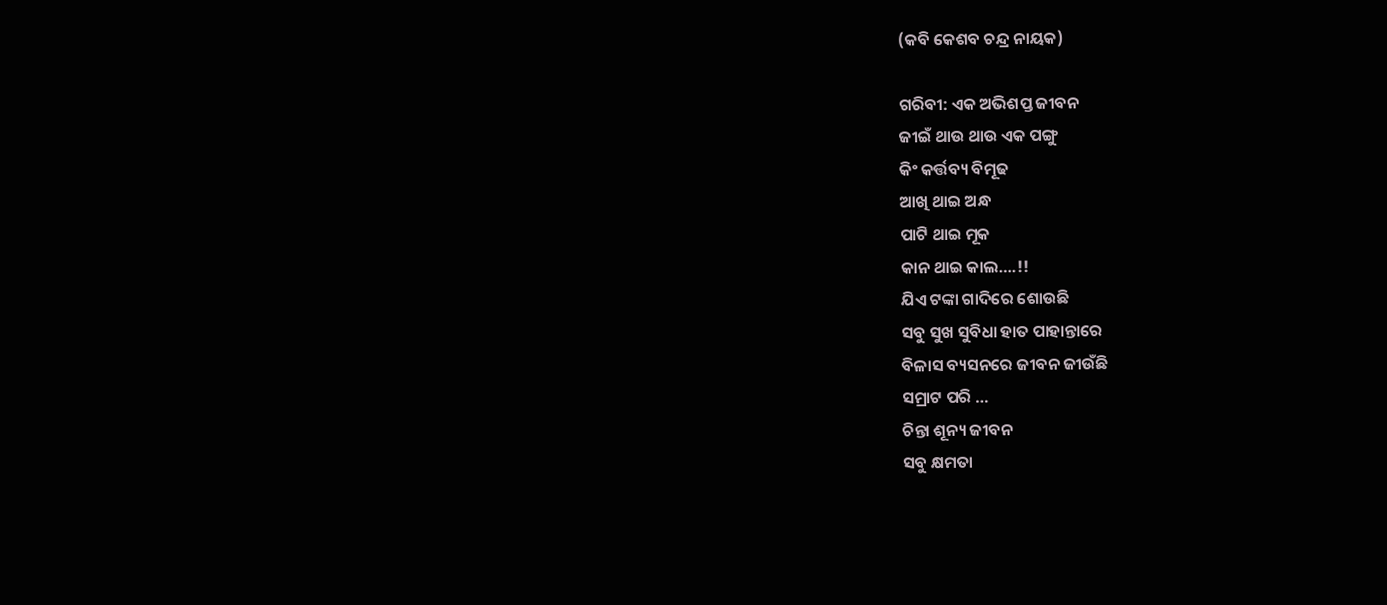(କବି କେଶବ ଚନ୍ଦ୍ର ନାୟକ)

ଗରିବୀ: ଏକ ଅଭିଶପ୍ତ ଜୀବନ
ଜୀଇଁ ଥାଉ ଥାଉ ଏକ ପଙ୍ଗୁ
କିଂ କର୍ତ୍ତବ୍ୟ ବିମୂଢ
ଆଖି ଥାଇ ଅନ୍ଧ
ପାଟି ଥାଇ ମୂକ
କାନ ଥାଇ କାଲ….!!
ଯିଏ ଟଙ୍କା ଗାଦିରେ ଶୋଉଛି
ସବୁ ସୁଖ ସୁବିଧା ହାତ ପାହାନ୍ତାରେ
ବିଳାସ ବ୍ୟସନରେ ଜୀବନ ଜୀଉଁଛି
ସମ୍ରାଟ ପରି …
ଚିନ୍ତା ଶୂନ୍ୟ ଜୀବନ
ସବୁ କ୍ଷମତା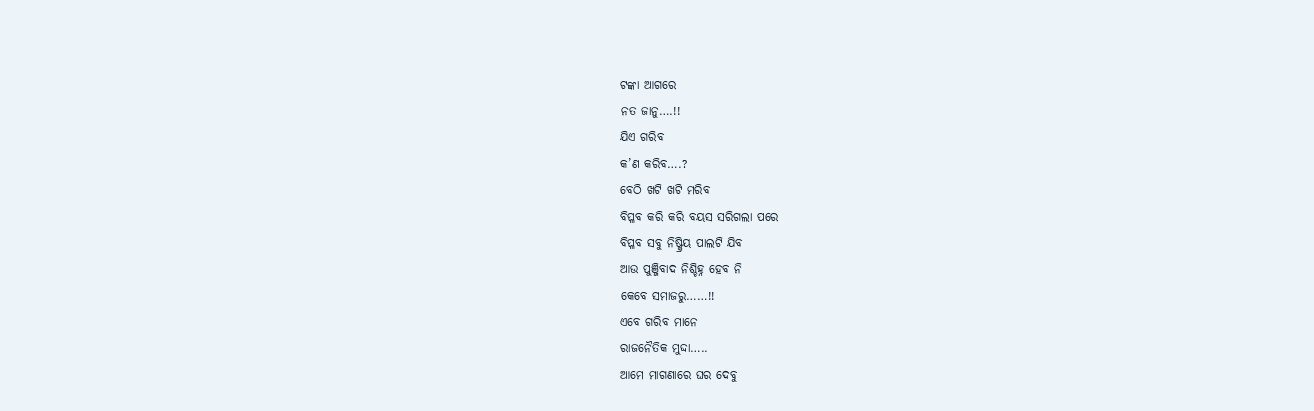ଟଙ୍କା ଆଗରେ
ନତ ଜାନୁ….!!
ଯିଏ ଗରିବ
କ’ଣ କରିବ….?
ବେଠି ଖଟି ଖଟି ମରିବ
ବିପ୍ଳବ କରି କରି ବୟସ ସରିଗଲା ପରେ
ବିପ୍ଳବ ସବୁ ନିଷ୍କ୍ରିୟ ପାଲଟି ଯିବ
ଆଉ ପୁଞ୍ଜିବାଦ ନିଶ୍ଚିହ୍ନ ହେବ ନି
କେବେ ସମାଜରୁ……!!
ଏବେ ଗରିବ ମାନେ
ରାଜନୈତିକ ମୁଦ୍ଦା…..
ଆମେ ମାଗଣାରେ ଘର ଦେବୁ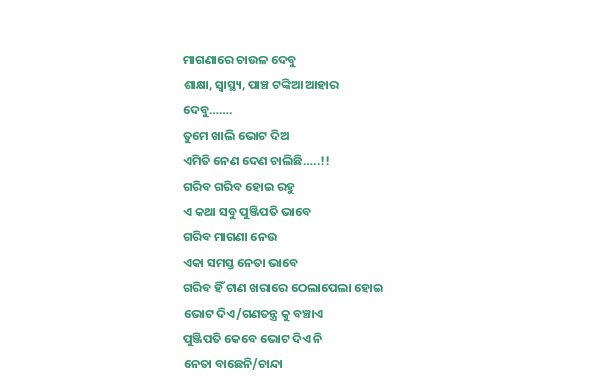ମାଗଣାରେ ଚାଉଳ ଦେବୁ
ଶାକ୍ଷା, ସ୍ବାସ୍ଥ୍ୟ, ପାଞ୍ଚ ଟଙ୍କିଆ ଆହାର
ଦେବୁ…….
ତୁମେ ଖାଲି ଭୋଟ ଦିଅ
ଏମିତି ନେଣ ଦେଣ ଚାଲିଛି…..!!
ଗରିବ ଗରିବ ହୋଇ ରହୁ
ଏ କଥା ସବୁ ପୁଞ୍ଜିପତି ଭାବେ
ଗରିବ ମାଗଣା ନେଉ
ଏକା ସମସ୍ତ ନେତା ଭାବେ
ଗରିବ ହିଁ ଟାଣ ଖରାରେ ଠେଲାପେଲା ହୋଇ
ଭୋଟ ଦିଏ/ଗଣତନ୍ତ୍ର କୁ ବଞ୍ଚାଏ
ପୁଞ୍ଜିପତି କେବେ ଭୋଟ ଦିଏ ନି
ନେତା ବାଛେନି/ଚାନ୍ଦା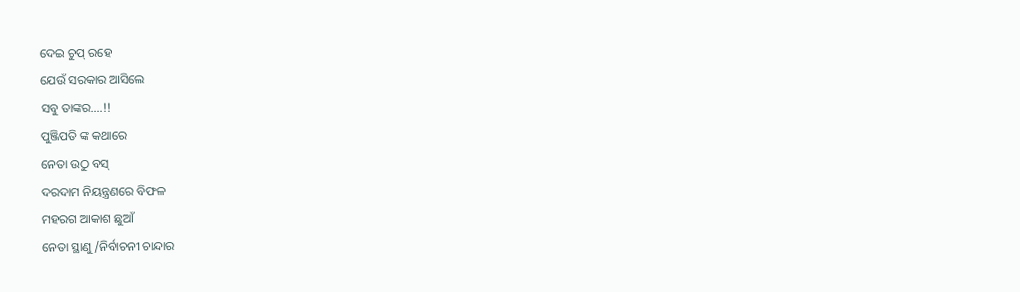ଦେଇ ଚୁପ୍ ରହେ
ଯେଉଁ ସରକାର ଆସିଲେ
ସବୁ ତାଙ୍କର….!!
ପୁଞ୍ଜିପତି ଙ୍କ କଥାରେ
ନେତା ଉଠୁ ବସ୍
ଦରଦାମ ନିୟନ୍ତ୍ରଣରେ ବିଫଳ
ମହରଗ ଆକାଶ ଛୁଆଁ
ନେତା ସ୍ଥାଣୁ/ନିର୍ବାଚନୀ ଚାନ୍ଦାର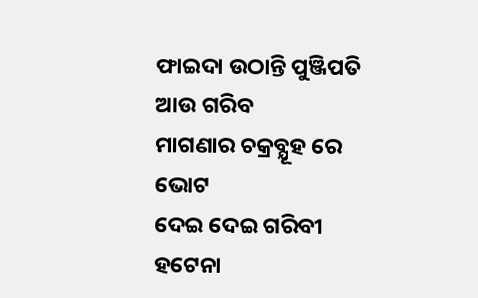ଫାଇଦା ଉଠାନ୍ତି ପୁଞ୍ଜିପତି
ଆଉ ଗରିବ
ମାଗଣାର ଚକ୍ରବ୍ଯୂହ ରେ ଭୋଟ
ଦେଇ ଦେଇ ଗରିବୀ ହଟେନା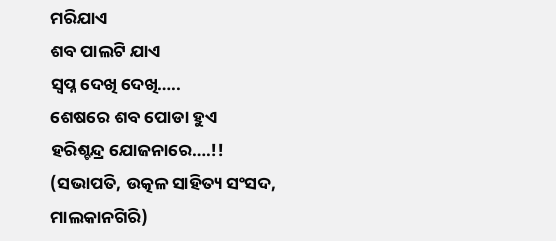ମରିଯାଏ
ଶବ ପାଲଟି ଯାଏ
ସ୍ବପ୍ନ ଦେଖି ଦେଖି…..
ଶେଷରେ ଶବ ପୋଡା ହୁଏ
ହରିଶ୍ଚନ୍ଦ୍ର ଯୋଜନାରେ….!!
(ସଭାପତି, ଉତ୍କଳ ସାହିତ୍ୟ ସଂସଦ, ମାଲକାନଗିରି)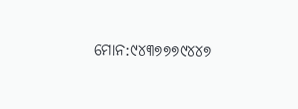ମୋନ:୯୪୩୭୭୭୯୪୪୭